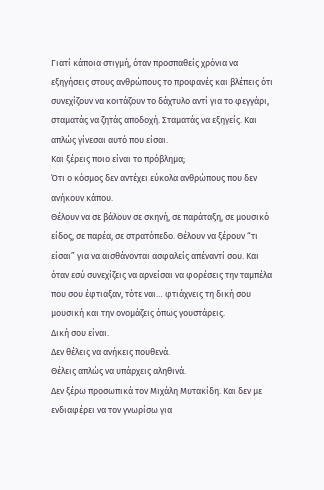Γιατί κάποια στιγμή, όταν προσπαθείς χρόνια να εξηγήσεις στους ανθρώπους το προφανές και βλέπεις ότι συνεχίζουν να κοιτάζουν το δάχτυλο αντί για το φεγγάρι, σταματάς να ζητάς αποδοχή. Σταματάς να εξηγείς. Και απλώς γίνεσαι αυτό που είσαι.
Και ξέρεις ποιο είναι το πρόβλημα;
Ότι ο κόσμος δεν αντέχει εύκολα ανθρώπους που δεν ανήκουν κάπου.
Θέλουν να σε βάλουν σε σκηνή, σε παράταξη, σε μουσικό είδος, σε παρέα, σε στρατόπεδο. Θέλουν να ξέρουν “τι είσαι” για να αισθάνονται ασφαλείς απέναντί σου. Και όταν εσύ συνεχίζεις να αρνείσαι να φορέσεις την ταμπέλα που σου έφτιαξαν, τότε ναι… φτιάχνεις τη δική σου μουσική και την ονομάζεις όπως γουστάρεις.
Δική σου είναι.
Δεν θέλεις να ανήκεις πουθενά.
Θέλεις απλώς να υπάρχεις αληθινά.
Δεν ξέρω προσωπικά τον Μιχάλη Μυτακίδη. Και δεν με ενδιαφέρει να τον γνωρίσω για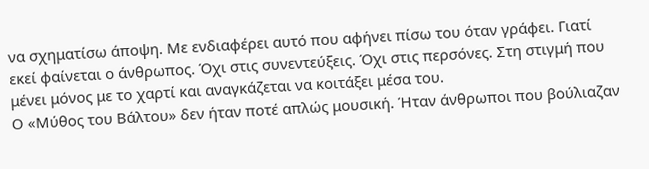να σχηματίσω άποψη. Με ενδιαφέρει αυτό που αφήνει πίσω του όταν γράφει. Γιατί εκεί φαίνεται ο άνθρωπος. Όχι στις συνεντεύξεις. Όχι στις περσόνες. Στη στιγμή που μένει μόνος με το χαρτί και αναγκάζεται να κοιτάξει μέσα του.
Ο «Μύθος του Βάλτου» δεν ήταν ποτέ απλώς μουσική. Ήταν άνθρωποι που βούλιαζαν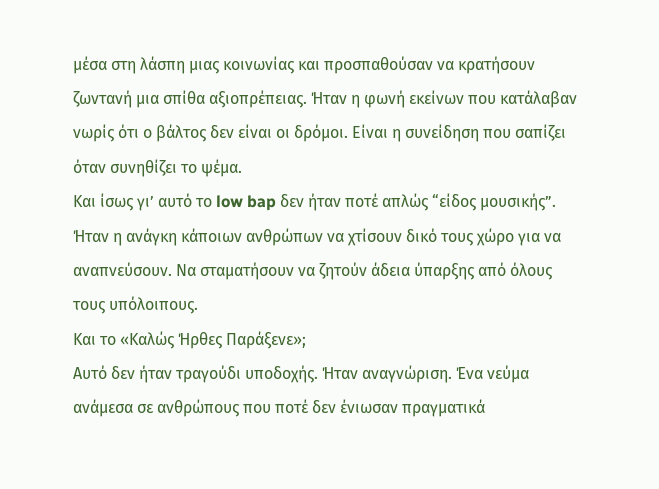μέσα στη λάσπη μιας κοινωνίας και προσπαθούσαν να κρατήσουν ζωντανή μια σπίθα αξιοπρέπειας. Ήταν η φωνή εκείνων που κατάλαβαν νωρίς ότι ο βάλτος δεν είναι οι δρόμοι. Είναι η συνείδηση που σαπίζει όταν συνηθίζει το ψέμα.
Και ίσως γι’ αυτό το low bap δεν ήταν ποτέ απλώς “είδος μουσικής”. Ήταν η ανάγκη κάποιων ανθρώπων να χτίσουν δικό τους χώρο για να αναπνεύσουν. Να σταματήσουν να ζητούν άδεια ύπαρξης από όλους τους υπόλοιπους.
Και το «Καλώς Ήρθες Παράξενε»;
Αυτό δεν ήταν τραγούδι υποδοχής. Ήταν αναγνώριση. Ένα νεύμα ανάμεσα σε ανθρώπους που ποτέ δεν ένιωσαν πραγματικά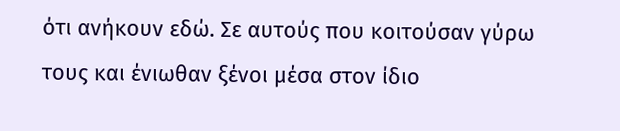ότι ανήκουν εδώ. Σε αυτούς που κοιτούσαν γύρω τους και ένιωθαν ξένοι μέσα στον ίδιο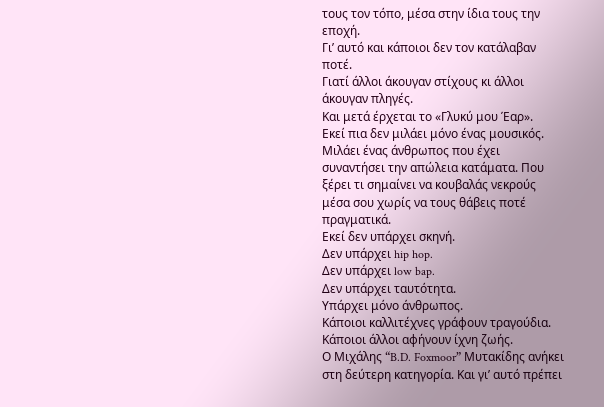τους τον τόπο, μέσα στην ίδια τους την εποχή.
Γι’ αυτό και κάποιοι δεν τον κατάλαβαν ποτέ.
Γιατί άλλοι άκουγαν στίχους κι άλλοι άκουγαν πληγές.
Και μετά έρχεται το «Γλυκύ μου Έαρ».
Εκεί πια δεν μιλάει μόνο ένας μουσικός. Μιλάει ένας άνθρωπος που έχει συναντήσει την απώλεια κατάματα. Που ξέρει τι σημαίνει να κουβαλάς νεκρούς μέσα σου χωρίς να τους θάβεις ποτέ πραγματικά.
Εκεί δεν υπάρχει σκηνή.
Δεν υπάρχει hip hop.
Δεν υπάρχει low bap.
Δεν υπάρχει ταυτότητα.
Υπάρχει μόνο άνθρωπος.
Κάποιοι καλλιτέχνες γράφουν τραγούδια.
Κάποιοι άλλοι αφήνουν ίχνη ζωής.
Ο Μιχάλης “B.D. Foxmoor” Μυτακίδης ανήκει στη δεύτερη κατηγορία. Και γι’ αυτό πρέπει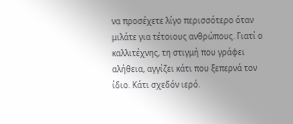να προσέχετε λίγο περισσότερο όταν μιλάτε για τέτοιους ανθρώπους. Γιατί ο καλλιτέχνης, τη στιγμή που γράφει αλήθεια, αγγίζει κάτι που ξεπερνά τον ίδιο. Κάτι σχεδόν ιερό.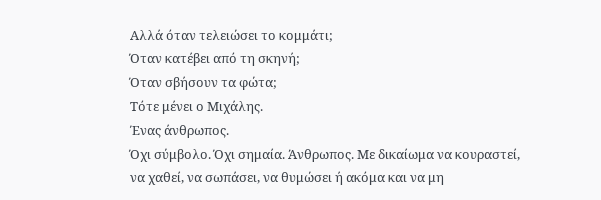Αλλά όταν τελειώσει το κομμάτι;
Όταν κατέβει από τη σκηνή;
Όταν σβήσουν τα φώτα;
Τότε μένει ο Μιχάλης.
Ένας άνθρωπος.
Όχι σύμβολο. Όχι σημαία. Άνθρωπος. Με δικαίωμα να κουραστεί, να χαθεί, να σωπάσει, να θυμώσει ή ακόμα και να μη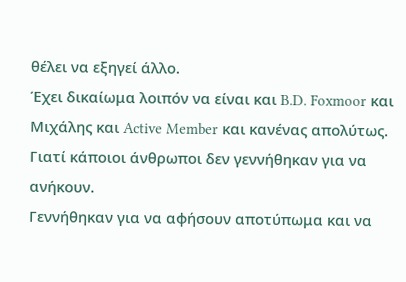θέλει να εξηγεί άλλο.
Έχει δικαίωμα λοιπόν να είναι και B.D. Foxmoor και Μιχάλης και Active Member και κανένας απολύτως.
Γιατί κάποιοι άνθρωποι δεν γεννήθηκαν για να ανήκουν.
Γεννήθηκαν για να αφήσουν αποτύπωμα και να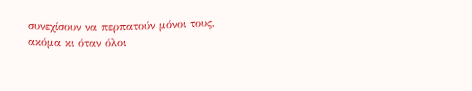συνεχίσουν να περπατούν μόνοι τους, ακόμα κι όταν όλοι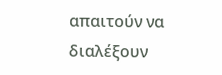απαιτούν να διαλέξουν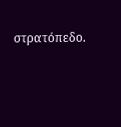στρατόπεδο.